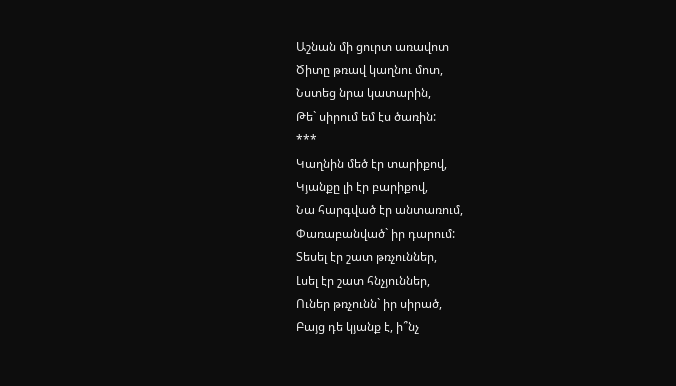Աշնան մի ցուրտ առավոտ
Ծիտը թռավ կաղնու մոտ,
Նստեց նրա կատարին,
Թե` սիրում եմ էս ծառին:
***
Կաղնին մեծ էր տարիքով,
Կյանքը լի էր բարիքով,
Նա հարգված էր անտառում,
Փառաբանված` իր դարում:
Տեսել էր շատ թռչուններ,
Լսել էր շատ հնչյուններ,
Ուներ թռչունն` իր սիրած,
Բայց դե կյանք է, ի՞նչ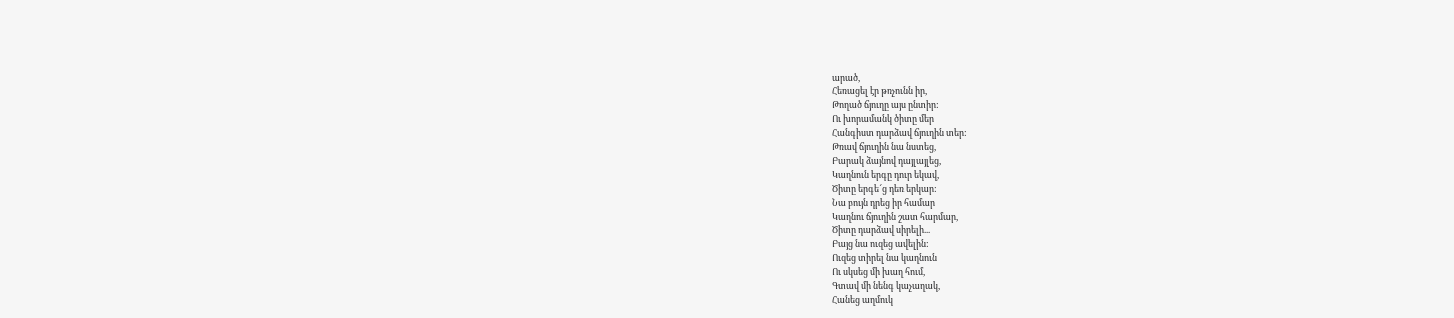արած,
Հեռացել էր թռչունն իր,
Թողած ճյուղը այս ընտիր:
Ու խորամանկ ծիտը մեր
Հանգիստ դարձավ ճյուղին տեր:
Թռավ ճյուղին նա նստեց,
Բարակ ձայնով դայլայլեց,
Կաղնուն երգը դուր եկավ,
Ծիտը երգե՜ց դեռ երկար:
Նա բույն դրեց իր համար
Կաղնու ճյուղին շատ հարմար,
Ծիտը դարձավ սիրելի...
Բայց նա ուզեց ավելին:
Ուզեց տիրել նա կաղնուն
Ու սկսեց մի խաղ հում,
Գտավ մի նենգ կաչաղակ,
Հանեց աղմուկ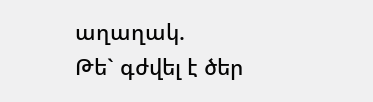աղաղակ.
Թե` գժվել է ծեր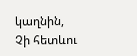կաղնին,
Չի հետևու